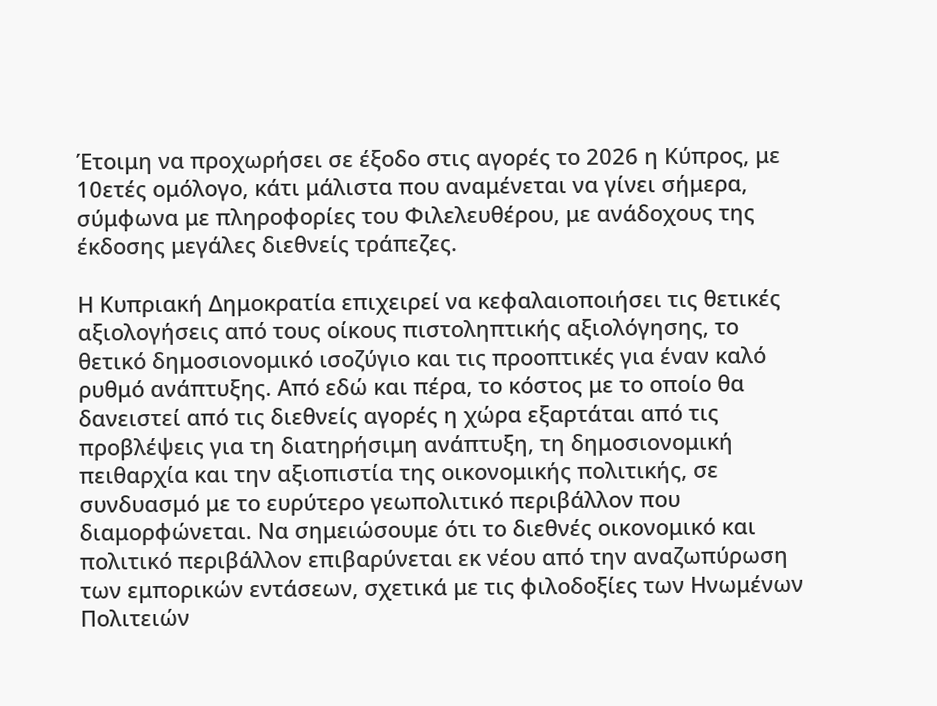Έτοιμη να προχωρήσει σε έξοδο στις αγορές το 2026 η Κύπρος, με 10ετές ομόλογο, κάτι μάλιστα που αναμένεται να γίνει σήμερα, σύμφωνα με πληροφορίες του Φιλελευθέρου, με ανάδοχους της έκδοσης μεγάλες διεθνείς τράπεζες.

Η Κυπριακή Δημοκρατία επιχειρεί να κεφαλαιοποιήσει τις θετικές αξιολογήσεις από τους οίκους πιστοληπτικής αξιολόγησης, το θετικό δημοσιονομικό ισοζύγιο και τις προοπτικές για έναν καλό ρυθμό ανάπτυξης. Από εδώ και πέρα, το κόστος με το οποίο θα δανειστεί από τις διεθνείς αγορές η χώρα εξαρτάται από τις προβλέψεις για τη διατηρήσιμη ανάπτυξη, τη δημοσιονομική πειθαρχία και την αξιοπιστία της οικονομικής πολιτικής, σε συνδυασμό με το ευρύτερο γεωπολιτικό περιβάλλον που διαμορφώνεται. Να σημειώσουμε ότι το διεθνές οικονομικό και πολιτικό περιβάλλον επιβαρύνεται εκ νέου από την αναζωπύρωση των εμπορικών εντάσεων, σχετικά με τις φιλοδοξίες των Ηνωμένων Πολιτειών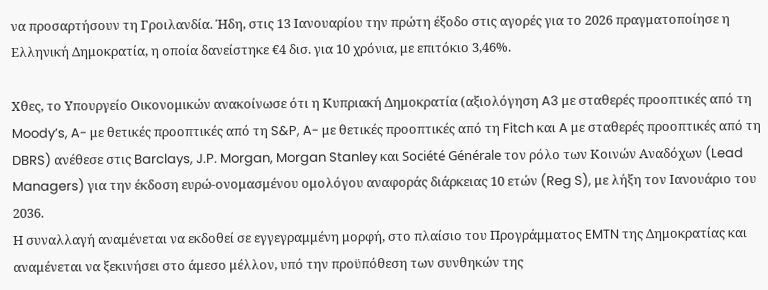να προσαρτήσουν τη Γροιλανδία. Ήδη, στις 13 Ιανουαρίου την πρώτη έξοδο στις αγορές για το 2026 πραγματοποίησε η Ελληνική Δημοκρατία, η οποία δανείστηκε €4 δισ. για 10 χρόνια, με επιτόκιο 3,46%.

Χθες, το Υπουργείο Οικονομικών ανακοίνωσε ότι η Κυπριακή Δημοκρατία (αξιολόγηση A3 με σταθερές προοπτικές από τη Moody’s, A- με θετικές προοπτικές από τη S&P, A- με θετικές προοπτικές από τη Fitch και A με σταθερές προοπτικές από τη DBRS) ανέθεσε στις Barclays, J.P. Morgan, Morgan Stanley και Société Générale τον ρόλο των Κοινών Αναδόχων (Lead Managers) για την έκδοση ευρώ-ονομασμένου ομολόγου αναφοράς διάρκειας 10 ετών (Reg S), με λήξη τον Ιανουάριο του 2036.
Η συναλλαγή αναμένεται να εκδοθεί σε εγγεγραμμένη μορφή, στο πλαίσιο του Προγράμματος EMTN της Δημοκρατίας και αναμένεται να ξεκινήσει στο άμεσο μέλλον, υπό την προϋπόθεση των συνθηκών της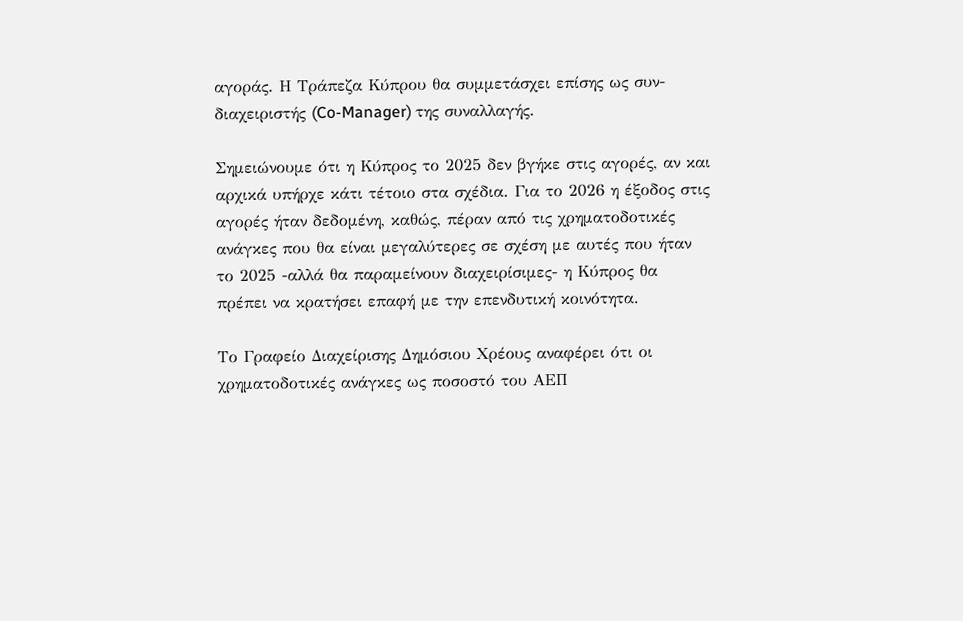αγοράς. Η Τράπεζα Κύπρου θα συμμετάσχει επίσης ως συν-διαχειριστής (Co-Manager) της συναλλαγής.

Σημειώνουμε ότι η Κύπρος το 2025 δεν βγήκε στις αγορές, αν και αρχικά υπήρχε κάτι τέτοιο στα σχέδια. Για το 2026 η έξοδος στις αγορές ήταν δεδομένη, καθώς, πέραν από τις χρηματοδοτικές ανάγκες που θα είναι μεγαλύτερες σε σχέση με αυτές που ήταν το 2025 -αλλά θα παραμείνουν διαχειρίσιμες- η Κύπρος θα πρέπει να κρατήσει επαφή με την επενδυτική κοινότητα.

Το Γραφείο Διαχείρισης Δημόσιου Χρέους αναφέρει ότι οι χρηματοδοτικές ανάγκες ως ποσοστό του ΑΕΠ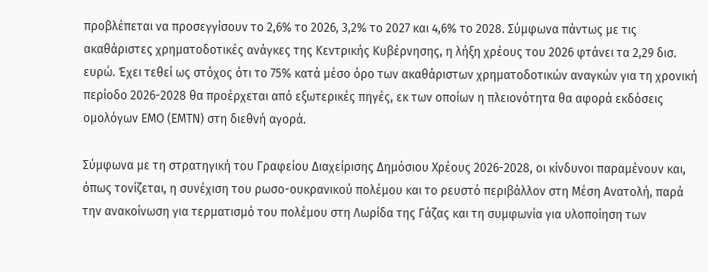προβλέπεται να προσεγγίσουν το 2,6% το 2026, 3,2% το 2027 και 4,6% το 2028. Σύμφωνα πάντως με τις ακαθάριστες χρηματοδοτικές ανάγκες της Κεντρικής Κυβέρνησης, η λήξη χρέους του 2026 φτάνει τα 2,29 δισ. ευρώ. Έχει τεθεί ως στόχος ότι το 75% κατά μέσο όρο των ακαθάριστων χρηματοδοτικών αναγκών για τη χρονική περίοδο 2026-2028 θα προέρχεται από εξωτερικές πηγές, εκ των οποίων η πλειονότητα θα αφορά εκδόσεις ομολόγων ΕΜΟ (ΕΜΤΝ) στη διεθνή αγορά.

Σύμφωνα με τη στρατηγική του Γραφείου Διαχείρισης Δημόσιου Χρέους 2026-2028, οι κίνδυνοι παραμένουν και, όπως τονίζεται, η συνέχιση του ρωσο-ουκρανικού πολέμου και το ρευστό περιβάλλον στη Μέση Ανατολή, παρά την ανακοίνωση για τερματισμό του πολέμου στη Λωρίδα της Γάζας και τη συμφωνία για υλοποίηση των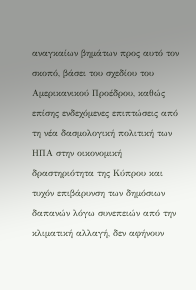αναγκαίων βημάτων προς αυτό τον σκοπό, βάσει του σχεδίου του Αμερικανικού Προέδρου, καθώς επίσης ενδεχόμενες επιπτώσεις από τη νέα δασμολογική πολιτική των ΗΠΑ στην οικονομική δραστηριότητα της Κύπρου και τυχόν επιβάρυνση των δημόσιων δαπανών λόγω συνεπειών από την κλιματική αλλαγή, δεν αφήνουν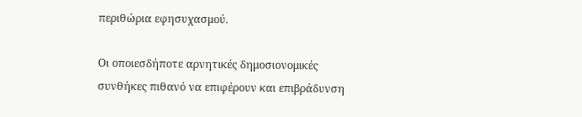περιθώρια εφησυχασμού.

Οι οποιεσδήποτε αρνητικές δημοσιονομικές συνθήκες πιθανό να επιφέρουν και επιβράδυνση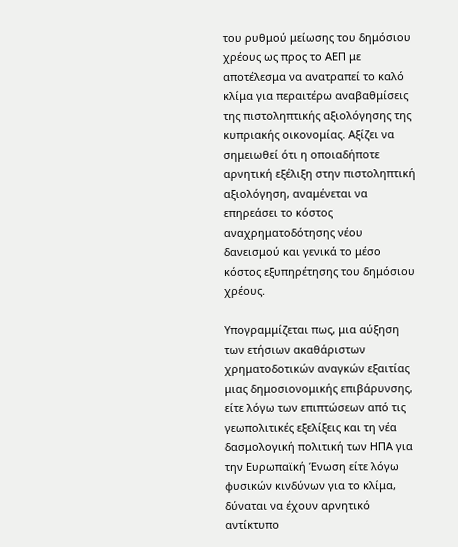του ρυθμού μείωσης του δημόσιου χρέους ως προς το ΑΕΠ με αποτέλεσμα να ανατραπεί το καλό κλίμα για περαιτέρω αναβαθμίσεις της πιστοληπτικής αξιολόγησης της κυπριακής οικονομίας. Αξίζει να σημειωθεί ότι η οποιαδήποτε αρνητική εξέλιξη στην πιστοληπτική αξιολόγηση, αναμένεται να επηρεάσει το κόστος αναχρηματοδότησης νέου δανεισμού και γενικά το μέσο κόστος εξυπηρέτησης του δημόσιου χρέους.

Υπογραμμίζεται πως, μια αύξηση των ετήσιων ακαθάριστων χρηματοδοτικών αναγκών εξαιτίας μιας δημοσιονομικής επιβάρυνσης, είτε λόγω των επιπτώσεων από τις γεωπολιτικές εξελίξεις και τη νέα δασμολογική πολιτική των ΗΠΑ για την Ευρωπαϊκή Ένωση είτε λόγω φυσικών κινδύνων για το κλίμα, δύναται να έχουν αρνητικό αντίκτυπο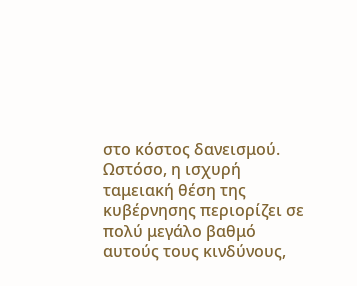στο κόστος δανεισμού.
Ωστόσο, η ισχυρή ταμειακή θέση της κυβέρνησης περιορίζει σε πολύ μεγάλο βαθμό αυτούς τους κινδύνους,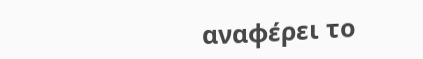αναφέρει το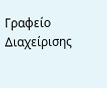Γραφείο Διαχείρισης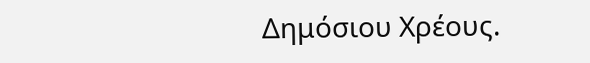Δημόσιου Χρέους.